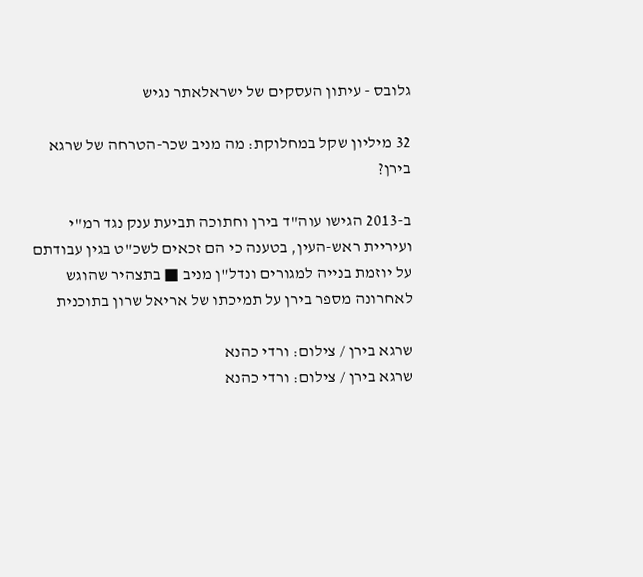גלובס - עיתון העסקים של ישראלאתר נגיש

32 מיליון שקל במחלוקת: מה מניב שכר-הטרחה של שרגא בירן?

ב-2013 הגישו עוה"ד בירן וחתוכה תביעת ענק נגד רמ"י ועיריית ראש-העין, בטענה כי הם זכאים לשכ"ט בגין עבודתם על יוזמת בנייה למגורים ונדל"ן מניב ■ בתצהיר שהוגש לאחרונה מספר בירן על תמיכתו של אריאל שרון בתוכנית

שרגא בירן / צילום: ורדי כהנא
שרגא בירן / צילום: ורדי כהנא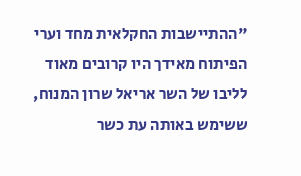"ההתיישבות החקלאית מחד וערי הפיתוח מאידך היו קרובים מאוד לליבו של השר אריאל שרון המנוח, ששימש באותה עת כשר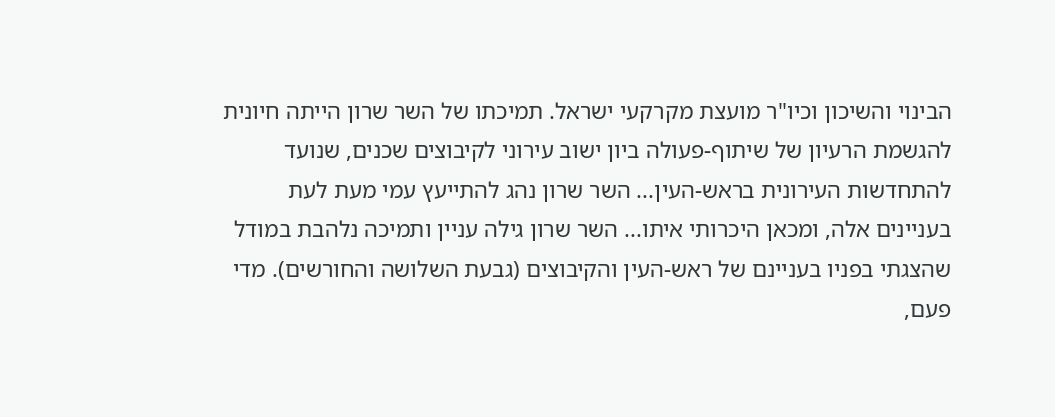הבינוי והשיכון וכיו"ר מועצת מקרקעי ישראל. תמיכתו של השר שרון הייתה חיונית להגשמת הרעיון של שיתוף-פעולה ביון ישוב עירוני לקיבוצים שכנים, שנועד להתחדשות העירונית בראש-העין... השר שרון נהג להתייעץ עמי מעת לעת בעניינים אלה, ומכאן היכרותי איתו... השר שרון גילה עניין ותמיכה נלהבת במודל שהצגתי בפניו בעניינם של ראש-העין והקיבוצים (גבעת השלושה והחורשים). מדי פעם,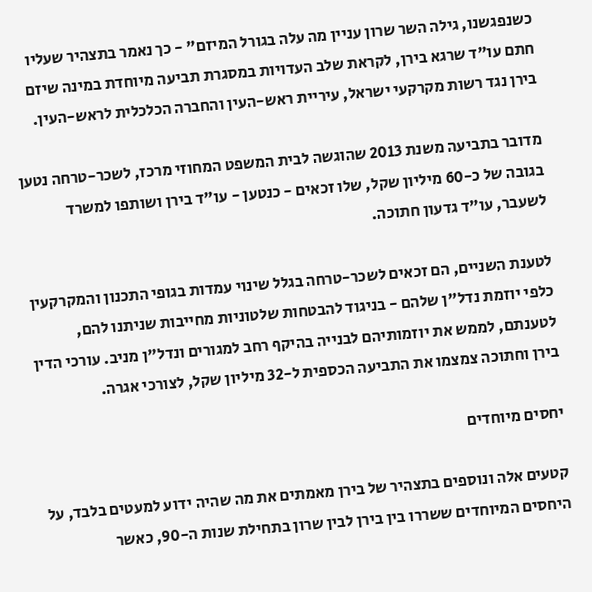כשנפגשנו, גילה השר שרון עניין מה עלה בגורל המיזם" - כך נאמר בתצהיר שעליו חתם עו"ד שרגא בירן, לקראת שלב העדויות במסגרת תביעה מיוחדת במינה שיזם בירן נגד רשות מקרקעי ישראל, עיריית ראש-העין והחברה הכלכלית לראש-העין.

מדובר בתביעה משנת 2013 שהוגשה לבית המשפט המחוזי מרכז, לשכר-טרחה נטען בגובה של כ-60 מיליון שקל, שלו זכאים - כנטען - עו"ד בירן ושותפו למשרד לשעבר, עו"ד גדעון חתוכה.

לטענת השניים, הם זכאים לשכר-טרחה בגלל שינוי עמדות בגופי התכנון והמקרקעין כלפי יוזמת נדל"ן שלהם - בניגוד להבטחות שלטוניות מחייבות שניתנו להם, לטענתם, לממש את יוזמותיהם לבנייה בהיקף רחב למגורים ונדל"ן מניב. עורכי הדין בירן וחתוכה צמצמו את התביעה הכספית ל-32 מיליון שקל, לצורכי אגרה.

יחסים מיוחדים

קטעים אלה ונוספים בתצהיר של בירן מאמתים את מה שהיה ידוע למעטים בלבד, על היחסים המיוחדים ששררו בין בירן לבין שרון בתחילת שנות ה-90, כאשר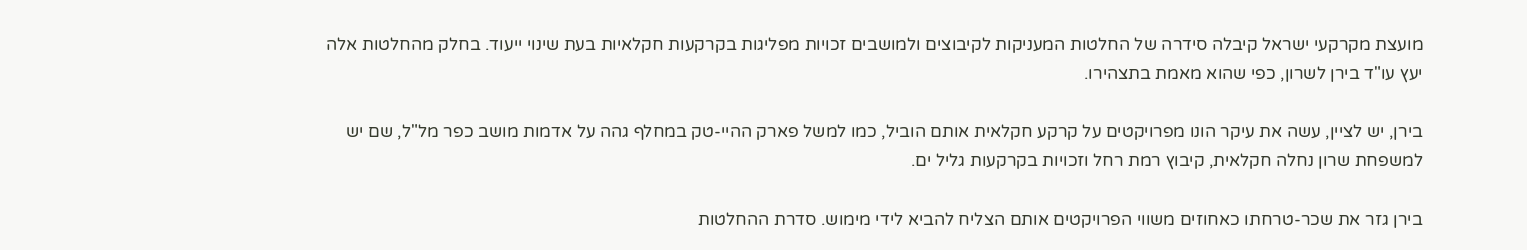מועצת מקרקעי ישראל קיבלה סידרה של החלטות המעניקות לקיבוצים ולמושבים זכויות מפליגות בקרקעות חקלאיות בעת שינוי ייעוד. בחלק מהחלטות אלה יעץ עו"ד בירן לשרון, כפי שהוא מאמת בתצהירו.

בירן, יש לציין, עשה את עיקר הונו מפרויקטים על קרקע חקלאית אותם הוביל, כמו למשל פארק ההיי-טק במחלף גהה על אדמות מושב כפר מל"ל, שם יש למשפחת שרון נחלה חקלאית, קיבוץ רמת רחל וזכויות בקרקעות גליל ים.

בירן גזר את שכר-טרחתו כאחוזים משווי הפרויקטים אותם הצליח להביא לידי מימוש. סדרת ההחלטות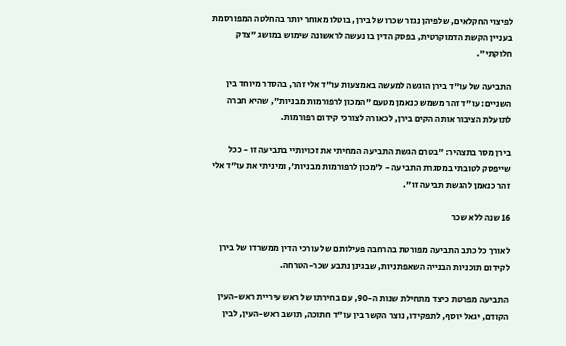לפיצוי החקלאים, שלפיהן נגזר שכרו של בירן, בוטלו מאוחר יותר בהחלטה המפורסמת בעניין הקשת הדמוקרטית, בפסק הדין בו נעשה לראשונה שימוש במושג "צדק חלוקתי".

התביעה של עו"ד בירן הוגשה למעשה באמצעות עו"ד אלי זהר, בהסדר מיוחד בין השניים: עו"ד זהר משמש כנאמן מטעם "המכון לרפורמות מבניות", שהיא חברה לתועלת הציבור אותה הקים בירן, לכאורה לצורכי קידום רפורמות.

בירן מסר בתצהיר: "בטרם הגשת התביעה המחיתי את זכויותיי בתביעה זו - ככל שייפסק לטובתי במסגרת התביעה - ל'מכון לרפורמות מבניות', ומיניתי את עו"ד אלי זהר כנאמן להגשת תביעה זו".

16 שנה ללא שכר

לאורך כל כתב התביעה מפורטת בהרחבה פעילותם של עורכי הדין ממשרדו של בירן לקידום תוכניות הבנייה השאפתניות, שבגינן נתבע שכר-הטרחה.

התביעה מפרטת כיצד מתחילת שנות ה-90, עם בחירתו של ראש עיריית ראש-העין הקודם, יגאל יוסף, לתפקידו, נוצר הקשר בין עו"ד חתוכה, תושב ראש-העין, לבין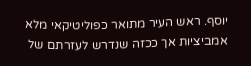יוסף. ראש העיר מתואר כפוליטיקאי מלא אמביציות אך ככזה שנדרש לעזרתם של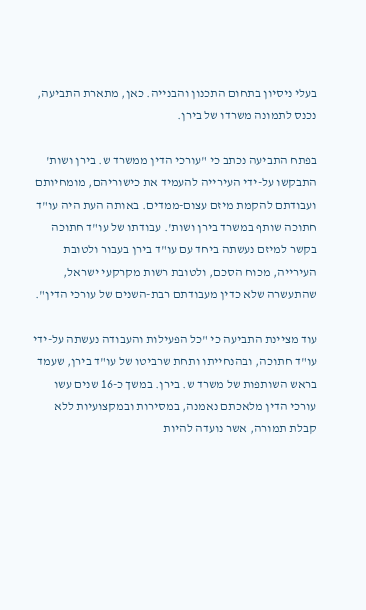בעלי ניסיון בתחום התכנון והבנייה. כאן, מתארת התביעה, נכנס לתמונה משרדו של בירן.

בפתח התביעה נכתב כי "עורכי הדין ממשרד ש. בירן ושות' התבקשו על-ידי העירייה להעמיד את כישוריהם, מומחיותם ועבודתם להקמת מיזם עצום-ממדים. באותה העת היה עו"ד חתוכה שותף במשרד בירן ושות'. עבודתו של עו"ד חתוכה בקשר למיזם נעשתה ביחד עם עו"ד בירן בעבור ולטובת העירייה, מכוח הסכם, ולטובת רשות מקרקעי ישראל, שהתעשרה שלא כדין מעבודתם רבת-השנים של עורכי הדין".

עוד מציינת התביעה כי "כל הפעילות והעבודה נעשתה על-ידי עו"ד חתוכה, ובהנחייתו ותחת שרביטו של עו"ד בירן, שעמד בראש השותפות של משרד ש. בירן. במשך כ-16 שנים עשו עורכי הדין מלאכתם נאמנה, במסירות ובמקצועיות ללא קבלת תמורה, אשר נועדה להיות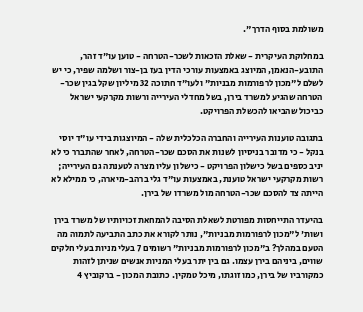משולמת בסוף הדרך".

במחלוקת העיקרית - שאלת הזכאות לשכר-הטרחה - טוען עו"ד זהר, התובע-הנאמן, המיוצג באמצעות עורכי הדין בעז בן-צור ושלמה שפיר, כי יש לשלם ל"מכון לרפורמות מבניות" ולעו"ד חתוכה 32 מיליון שקל בגין שכר-הטרחה שהגיע למשרד בירן, בשל מחדלי העירייה ורשות מקרקעי ישראל כביכול שהביאו להכשלת הפרויקט.

בתגובה טוענות העירייה והחברה הכלכלית שלה - המיוצגות בידי עו"ד יוסי בנקל - כי מדובר בניסיון לשנות את הסכם שכר-הטרחה, לאחר שהתברר כי לא יניב כספים בשל כישלון הפרויקט - כישלון עליו מצרה לטענתה גם העירייה; רשות מקרקעי ישראל טוענת, באמצעות עו"ד גלי ברהב-מיארה, כי ממילא לא הייתה צד להסכם שכר-הטרחה מול משרדו של בירן.

בהיעדר התייחסות מפורטת לשאלת הסיבה להמחאת זכויותיו של משרד בירן ושות' ל"מכון לרפורמות מבניות", נותר לקורא את כתב התביעה לתמוה מה הטעם במהלך? ב"מכון לרפורמות מבניות" רשומים 7 בעלי מניות בעלי חלקים שווים, ביניהם בירן עצמו. גם בין יתר בעלי המניות אנשים שניתן לזהות כמקורביו של בירן, כמו זוגתו, מיכל טמקין. כתובת המכון - ברקוביץ 4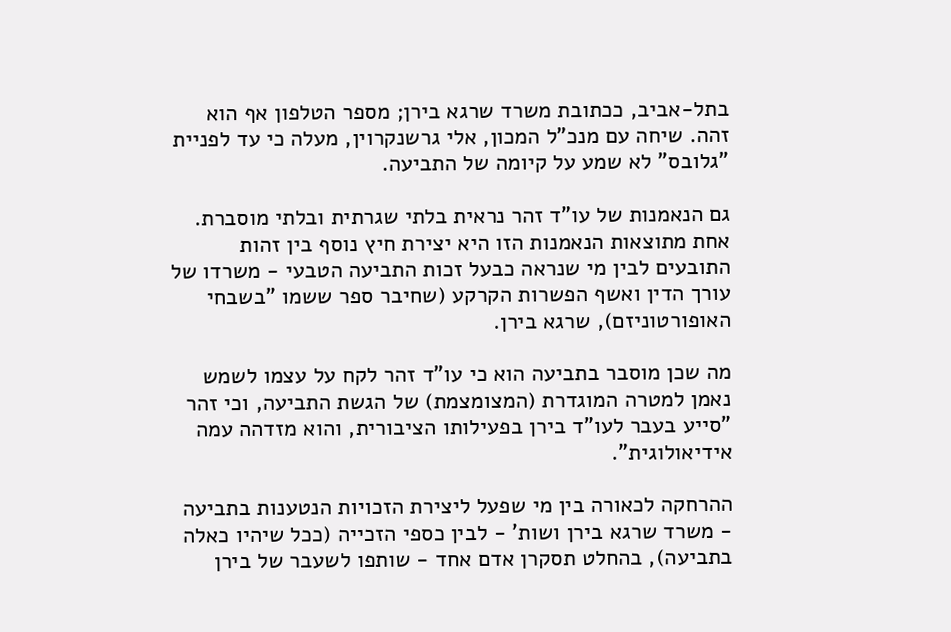בתל-אביב, ככתובת משרד שרגא בירן; מספר הטלפון אף הוא זהה. שיחה עם מנכ"ל המכון, אלי גרשנקרוין, מעלה כי עד לפניית "גלובס" לא שמע על קיומה של התביעה.

גם הנאמנות של עו"ד זהר נראית בלתי שגרתית ובלתי מוסברת. אחת מתוצאות הנאמנות הזו היא יצירת חיץ נוסף בין זהות התובעים לבין מי שנראה כבעל זכות התביעה הטבעי - משרדו של עורך הדין ואשף הפשרות הקרקע (שחיבר ספר ששמו "בשבחי האופורטוניזם), שרגא בירן.

מה שכן מוסבר בתביעה הוא כי עו"ד זהר לקח על עצמו לשמש נאמן למטרה המוגדרת (המצומצמת) של הגשת התביעה, וכי זהר "סייע בעבר לעו"ד בירן בפעילותו הציבורית, והוא מזדהה עמה אידיאולוגית".

ההרחקה לכאורה בין מי שפעל ליצירת הזכויות הנטענות בתביעה - משרד שרגא בירן ושות' - לבין כספי הזכייה (ככל שיהיו כאלה בתביעה), בהחלט תסקרן אדם אחד - שותפו לשעבר של בירן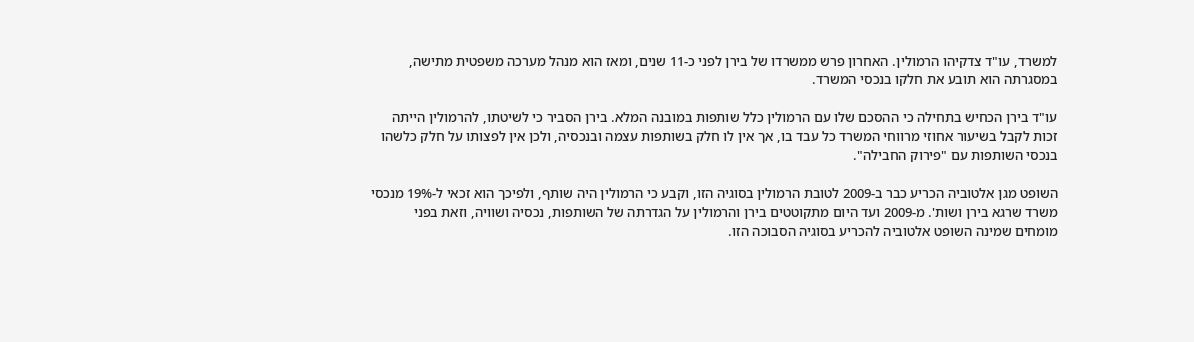למשרד, עו"ד צדקיהו הרמולין. האחרון פרש ממשרדו של בירן לפני כ-11 שנים, ומאז הוא מנהל מערכה משפטית מתישה, במסגרתה הוא תובע את חלקו בנכסי המשרד.

עו"ד בירן הכחיש בתחילה כי ההסכם שלו עם הרמולין כלל שותפות במובנה המלא. בירן הסביר כי לשיטתו, להרמולין הייתה זכות לקבל בשיעור אחוזי מרווחי המשרד כל עבד בו, אך אין לו חלק בשותפות עצמה ובנכסיה, ולכן אין לפצותו על חלק כלשהו בנכסי השותפות עם "פירוק החבילה".

השופט מגן אלטוביה הכריע כבר ב-2009 לטובת הרמולין בסוגיה הזו, וקבע כי הרמולין היה שותף, ולפיכך הוא זכאי ל-19% מנכסי משרד שרגא בירן ושות'. מ-2009 ועד היום מתקוטטים בירן והרמולין על הגדרתה של השותפות, נכסיה ושוויה, וזאת בפני מומחים שמינה השופט אלטוביה להכריע בסוגיה הסבוכה הזו.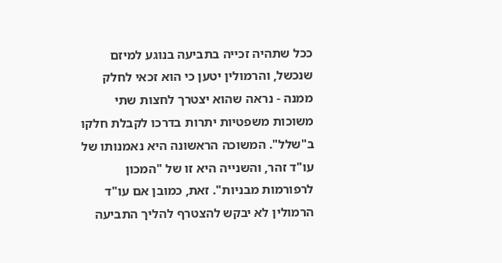ככל שתהיה זכייה בתביעה בנוגע למיזם שנכשל, והרמולין יטען כי הוא זכאי לחלק ממנה - נראה שהוא יצטרך לחצות שתי משוכות משפטיות יתרות בדרכו לקבלת חלקו ב"שלל". המשוכה הראשונה היא נאמנותו של עו"ד זהר, והשנייה היא זו של "המכון לרפורמות מבניות". זאת, כמובן אם עו"ד הרמולין לא יבקש להצטרף להליך התביעה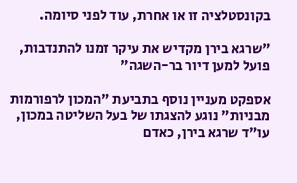בקונסטלציה זו או אחרת, עוד לפני סיומה.

"שרגא בירן מקדיש את עיקר זמנו להתנדבות, פועל למען דיור בר-השגה"

אספקט מעניין נוסף בתביעת "המכון לרפורמות מבניות" נוגע להצגתו של בעל השליטה במכון, עו"ד שרגא בירן, כאדם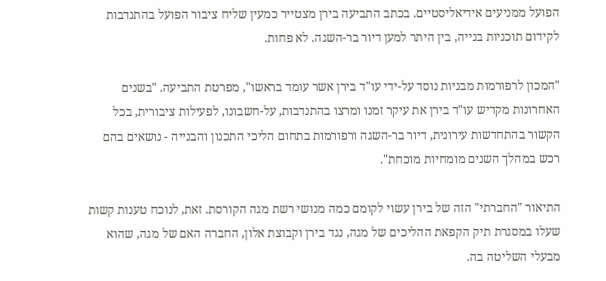הפועל ממניעים אידיאליסטיים. בכתב התביעה בירן מצטייר כמעין שליח ציבור הפועל בהתנדבות לקידום תוכניות בנייה, בין היתר למען דיור בר-השגה. לא פחות.

"המכון לרפורמות מבניות נוסד על-ידי עו"ד בירן אשר עומד בראשו", מפרטת התביעה. "בשנים האחרונות מקדיש עו"ד בירן את עיקר זמנו ומרצו בהתנדבות, על-חשבונו, לפעילות ציבורית, בכל הקשור בהתחדשות עירונית, דיור בר-השגה ורפורמות בתחום הליכי התכנון והבנייה - נושאים בהם רכש במהלך השנים מומחיות מוכחת".

התיאור "החברתי" הזה של בירן עשוי לקומם כמה מנושי רשת מגה הקורסת. זאת, לנוכח טענות קשות שעלו במסגרת תיק הקפאת ההליכים של מגה, נגד בירן וקבוצת אלון, החברה האם של מגה, שהוא מבעלי השליטה בה.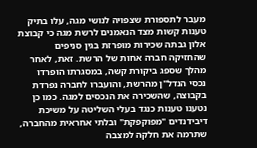מעבר לתספורת שצפויה לנושי מגה, עלו בתיק טענות קשות מצד הנאמנים לרשת מגה כי קבוצת אלון גבתה שכירות מופרזת בגין סניפים שהחזיקה חברה אחות של הרשת. זאת, לאחר מהלך שספג ביקורת קשה, במסגרתו הופרדו נכסי הנדל"ן מהרשת, והועברו לחברה נפרדת בקבוצה, שהשכירה את הנכסים למגה. כמו כן נטענו טענות כנגד בעלי השליטה על משיכת דיבידנדים "מפוקפקת" ובלתי אחראית מהחברה, שתרמה את חלקה למצבה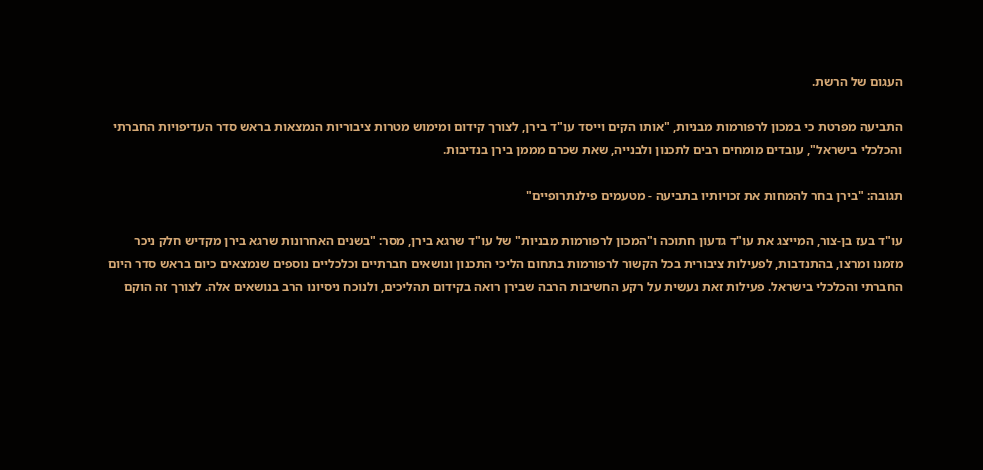העגום של הרשת.

התביעה מפרטת כי במכון לרפורמות מבניות, "אותו הקים וייסד עו"ד בירן, לצורך קידום ומימוש מטרות ציבוריות הנמצאות בראש סדר העדיפויות החברתי והכלכלי בישראל", עובדים מומחים רבים לתכנון ולבנייה, שאת שכרם מממן בירן בנדיבות.

תגובה: "בירן בחר להמחות את זכויותיו בתביעה - מטעמים פילנתרופיים"

עו"ד בעז בן-צור, המייצג את עו"ד גדעון חתוכה ו"המכון לרפורמות מבניות" של עו"ד שרגא בירן, מסר: "בשנים האחרונות שרגא בירן מקדיש חלק ניכר מזמנו ומרצו, בהתנדבות, לפעילות ציבורית בכל הקשור לרפורמות בתחום הליכי התכנון ונושאים חברתיים וכלכליים נוספים שנמצאים כיום בראש סדר היום החברתי והכלכלי בישראל. פעילות זאת נעשית על רקע החשיבות הרבה שבירן רואה בקידום תהליכים, ולנוכח ניסיונו הרב בנושאים אלה. לצורך זה הוקם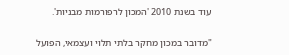עוד בשנת 2010 'המכון לרפורמות מבניות'.

"מדובר במכון מחקר בלתי תלוי ועצמאי, הפועל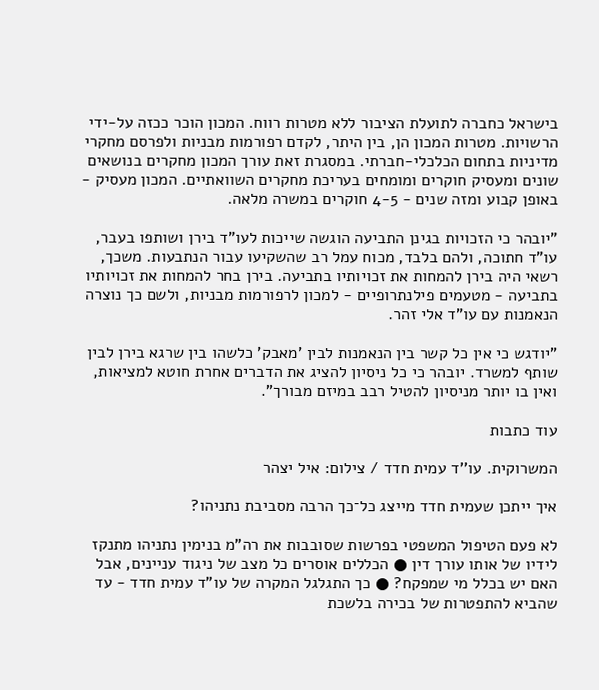בישראל כחברה לתועלת הציבור ללא מטרות רווח. המכון הוכר ככזה על-ידי הרשויות. מטרות המכון הן, בין היתר, לקדם רפורמות מבניות ולפרסם מחקרי מדיניות בתחום הכלכלי-חברתי. במסגרת זאת עורך המכון מחקרים בנושאים שונים ומעסיק חוקרים ומומחים בעריכת מחקרים השוואתיים. המכון מעסיק - באופן קבוע ומזה שנים - 4-5 חוקרים במשרה מלאה.

"יובהר כי הזכויות בגינן התביעה הוגשה שייכות לעו"ד בירן ושותפו בעבר, עו"ד חתוכה, ולהם בלבד, מכוח עמל רב שהשקיעו עבור הנתבעות. משכך, רשאי היה בירן להמחות את זכויותיו בתביעה. בירן בחר להמחות את זכויותיו בתביעה - מטעמים פילנתרופיים - למכון לרפורמות מבניות, ולשם כך נוצרה הנאמנות עם עו"ד אלי זהר.

"יודגש כי אין כל קשר בין הנאמנות לבין 'מאבק' כלשהו בין שרגא בירן לבין שותף למשרד. יובהר כי כל ניסיון להציג את הדברים אחרת חוטא למציאות, ואין בו יותר מניסיון להטיל רבב במיזם מבורך".

עוד כתבות

המשרוקית. עו''ד עמית חדד / צילום: איל יצהר

איך ייתכן שעמית חדד מייצג כל־כך הרבה מסביבת נתניהו?

לא פעם הטיפול המשפטי בפרשות שסובבות את רה"מ בנימין נתניהו מתנקז לידיו של אותו עורך דין ● הכללים אוסרים כל מצב של ניגוד עניינים, אבל האם יש בכלל מי שמפקח? ● כך התגלגל המקרה של עו"ד עמית חדד - עד שהביא להתפטרות של בכירה בלשכת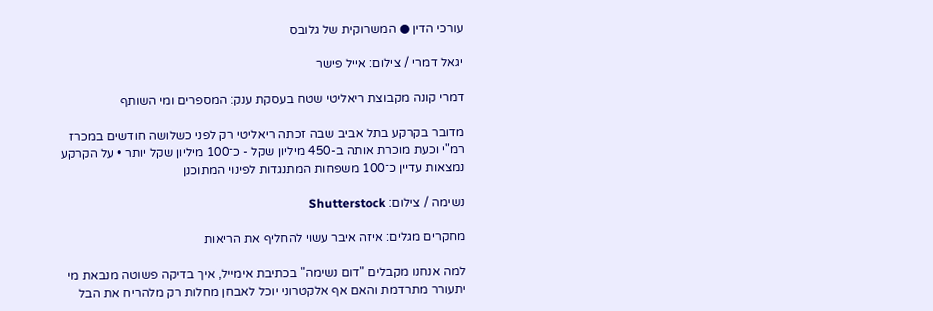עורכי הדין ● המשרוקית של גלובס

יגאל דמרי / צילום: אייל פישר

דמרי קונה מקבוצת ריאליטי שטח בעסקת ענק: המספרים ומי השותף

מדובר בקרקע בתל אביב שבה זכתה ריאליטי רק לפני כשלושה חודשים במכרז רמ"י וכעת מוכרת אותה ב-450 מיליון שקל - כ־100 מיליון שקל יותר • על הקרקע נמצאות עדיין כ־100 משפחות המתנגדות לפינוי המתוכנן

נשימה / צילום: Shutterstock

מחקרים מגלים: איזה איבר עשוי להחליף את הריאות

למה אנחנו מקבלים "דום נשימה" בכתיבת אימייל, איך בדיקה פשוטה מנבאת מי יתעורר מתרדמת והאם אף אלקטרוני יוכל לאבחן מחלות רק מלהריח את הבל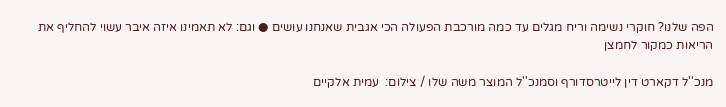הפה שלנו? חוקרי נשימה וריח מגלים עד כמה מורכבת הפעולה הכי אגבית שאנחנו עושים ● וגם: לא תאמינו איזה איבר עשוי להחליף את הריאות כמקור לחמצן

מנכ''ל דקארט דין לייטרסדורף וסמנכ''ל המוצר משה שלו / צילום:  עמית אלקיים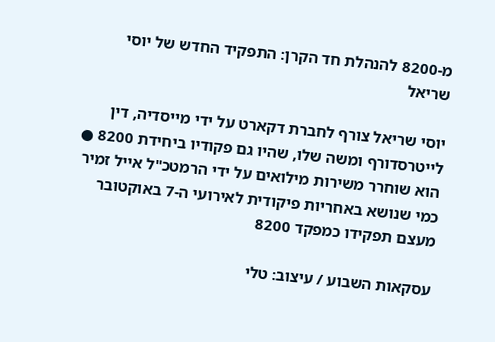מ-8200 להנהלת חד הקרן: התפקיד החדש של יוסי שריאל

יוסי שריאל צורף לחברת דקארט על ידי מייסדיה, דין לייטרסדורף ומשה שלו, שהיו גם פקודיו ביחידת 8200 ● הוא שוחרר משירות מילואים על ידי הרמטכ"ל אייל זמיר כמי שנושא באחריות פיקודית לאירועי ה-7 באוקטובר מעצם תפקידו כמפקד 8200

עסקאות השבוע / עיצוב: טלי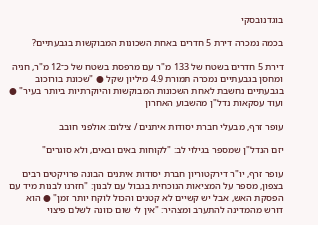בוגדנובסקי

בכמה נמכרה דירת 5 חדרים באחת השכונות המבוקשות בגבעתיים?

דירת 5 חדרים בשטח של 133 מ"ר עם מרפסת בשטח של כ־12 מ"ר, חניה ומחסן בגבעתיים נמכרה תמורת 4.9 מיליון שקל ● "שכונת בורוכוב בגבעתיים נחשבת לאחת השכונות המבוקשות והיוקרתיות ביותר בעיר" ● ועוד עסקאות נדל"ן מהשבוע האחרון

עופר זרף, מבעלי חברת יסודות איתנים / צילום: אולפני חובב

יזם הנדל"ן שמספר בגילוי לב: "לקוחות באים ובאים, ולא סוגרים"

עופר זרף, יו"ר דירקטוריון חברת יסודות איתנים הבונה פרויקטים רבים בצפון, מספר על המציאות הנוכחית בגבול עם לבנון: "חזרנו לבנות מיד עם הפסקת האש, אבל יש קשיים לא קטנים והכול לוקח יותר זמן" ● הוא דורש מהמדינה להתערב ומצהיר: "אין לי שום כוונה לשלם פיצוי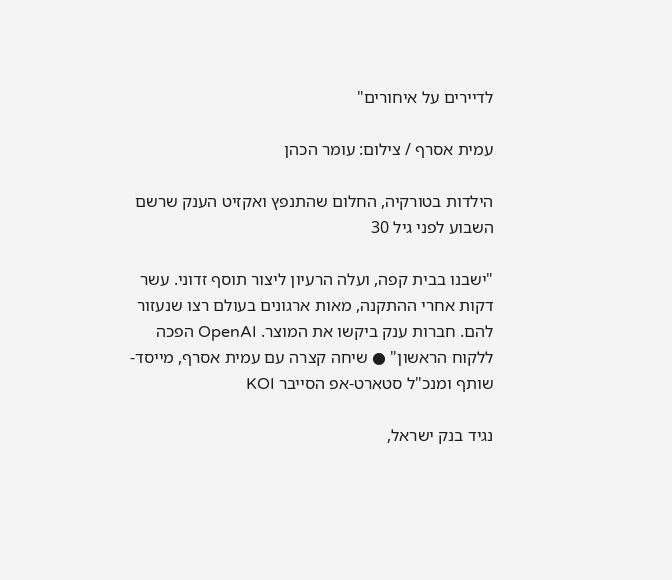לדיירים על איחורים"

עמית אסרף / צילום: עומר הכהן

הילדות בטורקיה, החלום שהתנפץ ואקזיט הענק שרשם השבוע לפני גיל 30

"ישבנו בבית קפה, ועלה הרעיון ליצור תוסף זדוני. עשר דקות אחרי ההתקנה, מאות ארגונים בעולם רצו שנעזור להם. חברות ענק ביקשו את המוצר. OpenAI הפכה ללקוח הראשון" ● שיחה קצרה עם עמית אסרף, מייסד-שותף ומנכ"ל סטארט-אפ הסייבר KOI

נגיד בנק ישראל,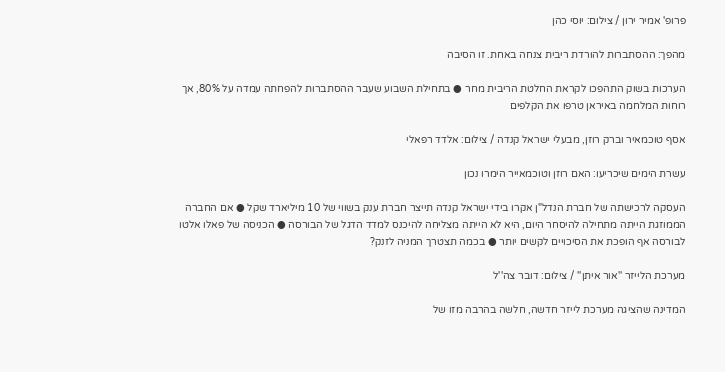פרופ' אמיר ירון / צילום: יוסי כהן

מהפך: ההסתברות להורדת ריבית צנחה באחת. זו הסיבה

הערכות בשוק התהפכו לקראת החלטת הריבית מחר ● בתחילת השבוע שעבר ההסתברות להפחתה עמדה על 80%, אך רוחות המלחמה באיראן טרפו את הקלפים

אסף טוכמאיר וברק רוזן, מבעלי ישראל קנדה / צילום: אלדד רפאלי

עשרת הימים שיכריעו: האם רוזן וטוכמאייר הימרו נכון

העסקה לרכישתה של חברת הנדל"ן אקרו בידי ישראל קנדה תייצר חברת ענק בשווי של 10 מיליארד שקל ● אם החברה הממוזגת הייתה מתחילה להיסחר היום, היא לא הייתה מצליחה להיכנס למדד הדגל של הבורסה ● הכניסה של פאלו אלטו לבורסה אף הופכת את הסיכויים לקשים יותר ● בכמה תצטרך המניה לזנק?

מערכת הלייזר ''אור איתן'' / צילום: דובר צה''ל

המדינה שהציגה מערכת לייזר חדשה, חלשה בהרבה מזו של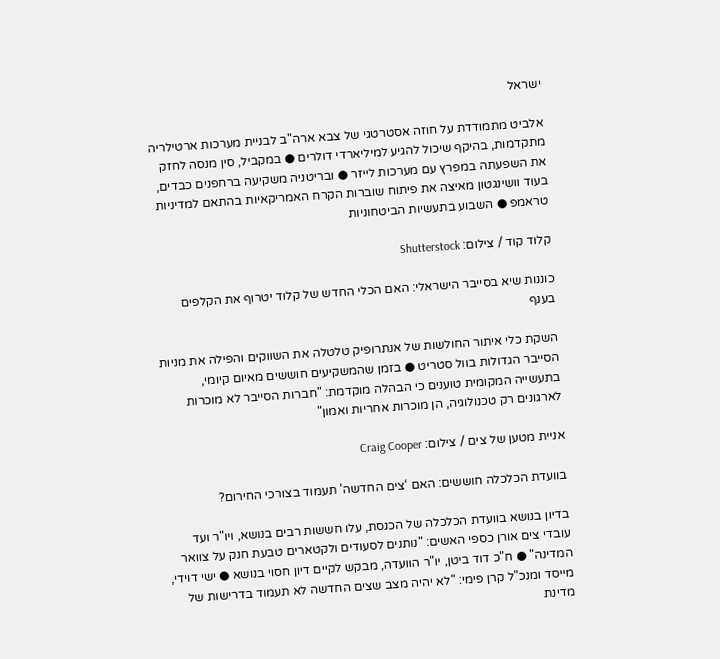ישראל

אלביט מתמודדת על חוזה אסטרטגי של צבא ארה"ב לבניית מערכות ארטילריה מתקדמות, בהיקף שיכול להגיע למיליארדי דולרים ● במקביל, סין מנסה לחזק את השפעתה במפרץ עם מערכות לייזר ● ובריטניה משקיעה ברחפנים כבדים, בעוד וושינגטון מאיצה את פיתוח שוברות הקרח האמריקאיות בהתאם למדיניות טראמפ ● השבוע בתעשיות הביטחוניות

קלוד קוד / צילום: Shutterstock

כוננות שיא בסייבר הישראלי: האם הכלי החדש של קלוד יטרוף את הקלפים בענף

השקת כלי איתור החולשות של אנתרופיק טלטלה את השווקים והפילה את מניות הסייבר הגדולות בוול סטריט ● בזמן שהמשקיעים חוששים מאיום קיומי, בתעשייה המקומית טוענים כי הבהלה מוקדמת: "חברות הסייבר לא מוכרות לארגונים רק טכנולוגיה, הן מוכרות אחריות ואמון"

אניית מטען של צים / צילום: Craig Cooper

בוועדת הכלכלה חוששים: האם ‘צים החדשה’ תעמוד בצורכי החירום?

בדיון בנושא בוועדת הכלכלה של הכנסת, עלו חששות רבים בנושא, ויו"ר ועד עובדי צים אורן כספי האשים: "נותנים לסעודים ולקטארים טבעת חנק על צוואר המדינה" ● ח"כ דוד ביטן, יו"ר הוועדה, מבקש לקיים דיון חסוי בנושא ● ישי דוידי, מייסד ומנכ"ל קרן פימי: "לא יהיה מצב שצים החדשה לא תעמוד בדרישות של מדינת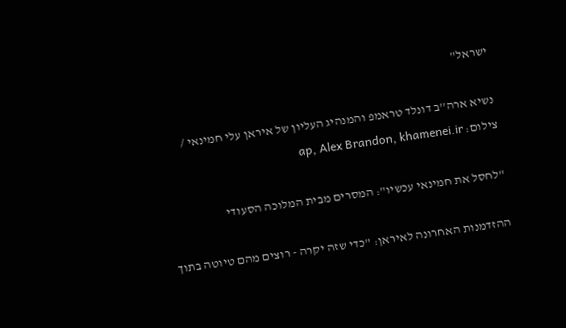ישראל"

נשיא ארה''ב דונלד טראמפ והמנהיג העליון של איראן עלי חמינאי / צילום: ap, Alex Brandon, khamenei.ir

"לחסל את חמינאי עכשיו": המסרים מבית המלוכה הסעודי

ההזדמנות האחרונה לאיראן: "כדי שזה יקרה - רוצים מהם טיוטה בתוך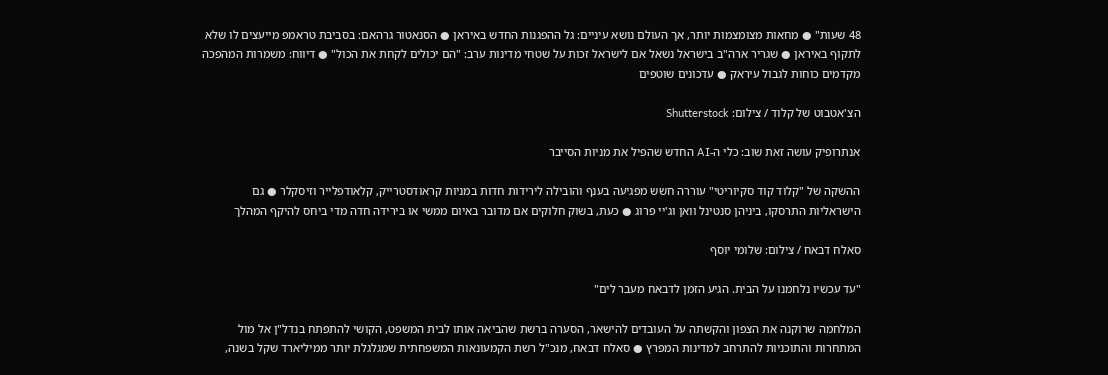48 שעות" ● מחאות מצומצמות יותר, אך העולם נושא עיניים: גל ההפגנות החדש באיראן ● הסנאטור גרהאם: בסביבת טראמפ מייעצים לו שלא לתקוף באיראן ● שגריר ארה"ב בישראל נשאל אם לישראל זכות על שטחי מדינות ערב: "הם יכולים לקחת את הכול" ● דיווח: משמרות המהפכה מקדמים כוחות לגבול עיראק ● עדכונים שוטפים

הצ'אטבוט של קלוד / צילום: Shutterstock

אנתרופיק עושה זאת שוב: כלי ה-AI החדש שהפיל את מניות הסייבר

ההשקה של "קלוד קוד סקיוריטי" עוררה חשש מפגיעה בענף והובילה לירידות חדות במניות קראודסטרייק, קלאודפלייר וזיסקלר ● גם הישראליות התרסקו, ביניהן סנטינל וואן וג'יי פרוג ● כעת, בשוק חלוקים אם מדובר באיום ממשי או בירידה חדה מדי ביחס להיקף המהלך

סאלח דבאח / צילום: שלומי יוסף

"עד עכשיו נלחמנו על הבית. הגיע הזמן לדבאח מעבר לים"

המלחמה שרוקנה את הצפון והקשתה על העובדים להישאר, הסערה ברשת שהביאה אותו לבית המשפט, הקושי להתפתח בנדל"ן אל מול המתחרות והתוכניות להתרחב למדינות המפרץ ● סאלח דבאח, מנכ"ל רשת הקמעונאות המשפחתית שמגלגלת יותר ממיליארד שקל בשנה,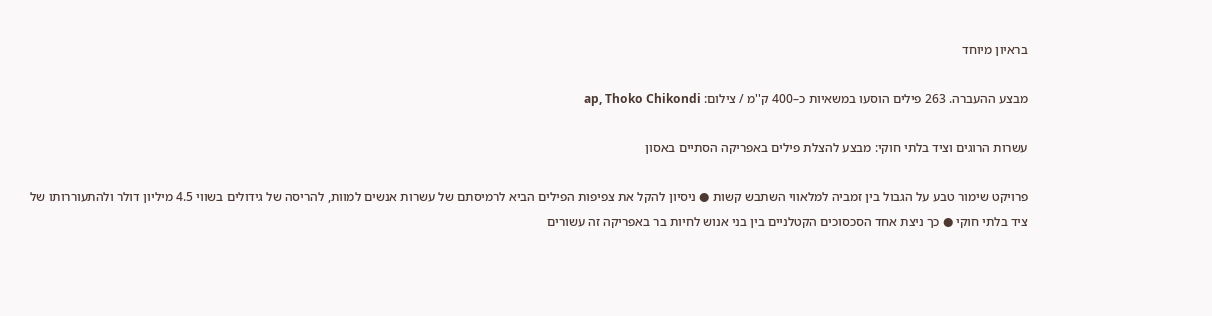בראיון מיוחד

מבצע ההעברה. 263 פילים הוסעו במשאיות כ–400 ק''מ / צילום: ap, Thoko Chikondi

עשרות הרוגים וציד בלתי חוקי: מבצע להצלת פילים באפריקה הסתיים באסון

פרויקט שימור טבע על הגבול בין זמביה למלאווי השתבש קשות ● ניסיון להקל את צפיפות הפילים הביא לרמיסתם של עשרות אנשים למוות, להריסה של גידולים בשווי 4.5 מיליון דולר ולהתעוררותו של ציד בלתי חוקי ● כך ניצת אחד הסכסוכים הקטלניים בין בני אנוש לחיות בר באפריקה זה עשורים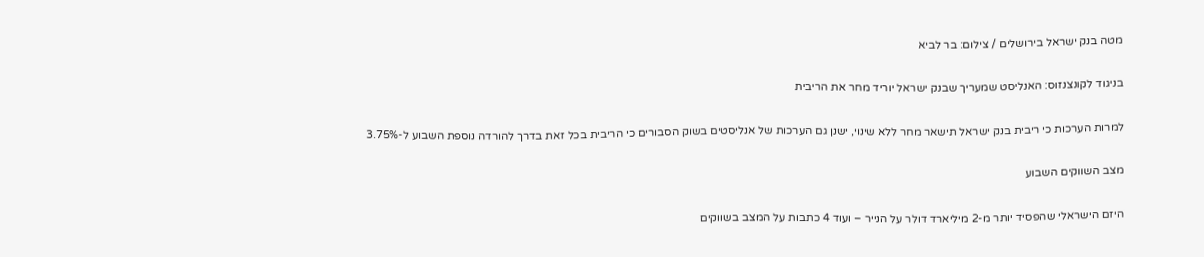מטה בנק ישראל בירושלים / צילום: בר לביא

בניגוד לקונצנזוס: האנליסט שמעריך שבנק ישראל יוריד מחר את הריבית

למרות הערכות כי ריבית בנק ישראל תישאר מחר ללא שינוי, ישנן גם הערכות של אנליסטים בשוק הסבורים כי הריבית בכל זאת בדרך להורדה נוספת השבוע ל-3.75%

מצב השווקים השבוע

היזם הישראלי שהפסיד יותר מ-2 מיליארד דולר על הנייר – ועוד 4 כתבות על המצב בשווקים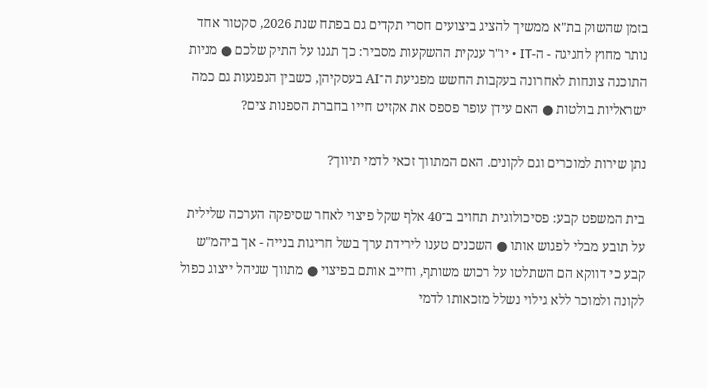בזמן שהשוק בת"א ממשיך להציג ביצועים חסרי תקדים גם בפתח שנת 2026, סקטור אחד נותר מחוץ לחגיגה - ה-IT • יו"ר ענקית ההשקעות מסביר: כך תגנו על התיק שלכם ● מניות התוכנה צונחות לאחרונה בעקבות החשש מפגיעת ה־AI בעסקיהן, כשבין הנפגעות גם כמה ישראליות בולטות ● האם עידן עופר פספס את אקזיט חייו בחברת הספנות צים?

נתן שירות למוכרים וגם לקונים. האם המתווך זכאי לדמי תיווך?

בית המשפט קבע: פסיכולוגית תחויב ב־40 אלף שקל פיצוי לאחר שסיפקה הערכה שלילית על תובע מבלי לפגוש אותו ● השכנים טענו לירידת ערך בשל חריגות בנייה - אך ביהמ"ש קבע כי דווקא הם השתלטו על רכוש משותף, וחייב אותם בפיצוי ● מתווך שניהל ייצוג כפול לקונה ולמוכר ללא גילוי נשלל מזכאותו לדמי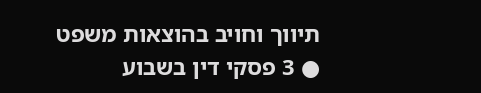תיווך וחויב בהוצאות משפט ● 3 פסקי דין בשבוע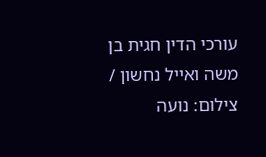עורכי הדין חגית בן משה ואייל נחשון / צילום: נועה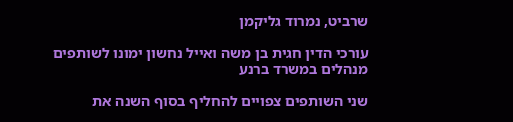שרביט, נמרוד גליקמן

עורכי הדין חגית בן משה ואייל נחשון ימונו לשותפים מנהלים במשרד ברנע

שני השותפים צפויים להחליף בסוף השנה את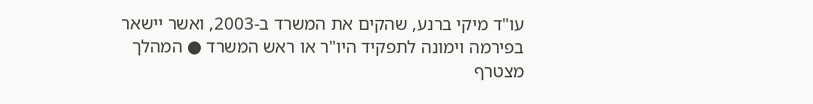עו"ד מיקי ברנע, שהקים את המשרד ב-2003, ואשר יישאר בפירמה וימונה לתפקיד היו"ר או ראש המשרד ● המהלך מצטרף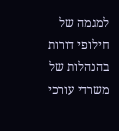למגמה של חילופי דורות בהנהלות של משרדי עורכי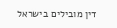דין מובילים בישראל